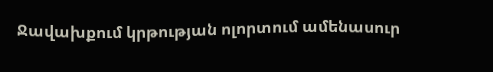Ջավախքում կրթության ոլորտում ամենասուր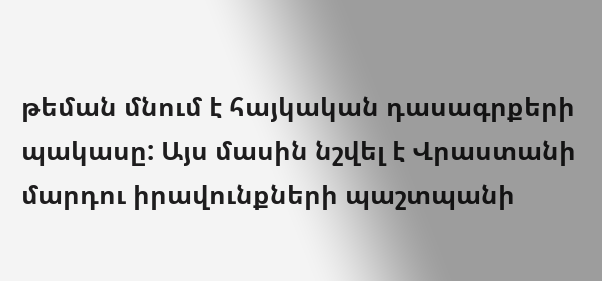թեման մնում է հայկական դասագրքերի պակասը: Այս մասին նշվել է Վրաստանի մարդու իրավունքների պաշտպանի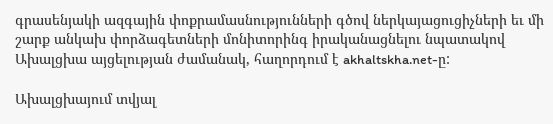գրասենյակի ազգային փոքրամասնությունների գծով ներկայացուցիչների եւ մի շարք անկախ փորձագետների մոնիտորինգ իրականացնելու նպատակով Ախալցխա այցելության ժամանակ, հաղորդում է akhaltskha.net-ը:

Ախալցխայում տվյալ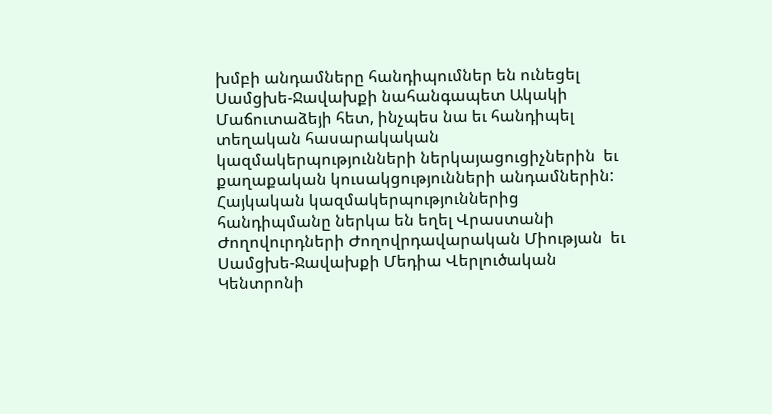խմբի անդամները հանդիպումներ են ունեցել Սամցխե-Ջավախքի նահանգապետ Ակակի Մաճուտաձեյի հետ, ինչպես նա եւ հանդիպել տեղական հասարակական կազմակերպությունների ներկայացուցիչներին  եւ քաղաքական կուսակցությունների անդամներին: Հայկական կազմակերպություններից հանդիպմանը ներկա են եղել Վրաստանի Ժողովուրդների Ժողովրդավարական Միության  եւ  Սամցխե-Ջավախքի Մեդիա Վերլուծական Կենտրոնի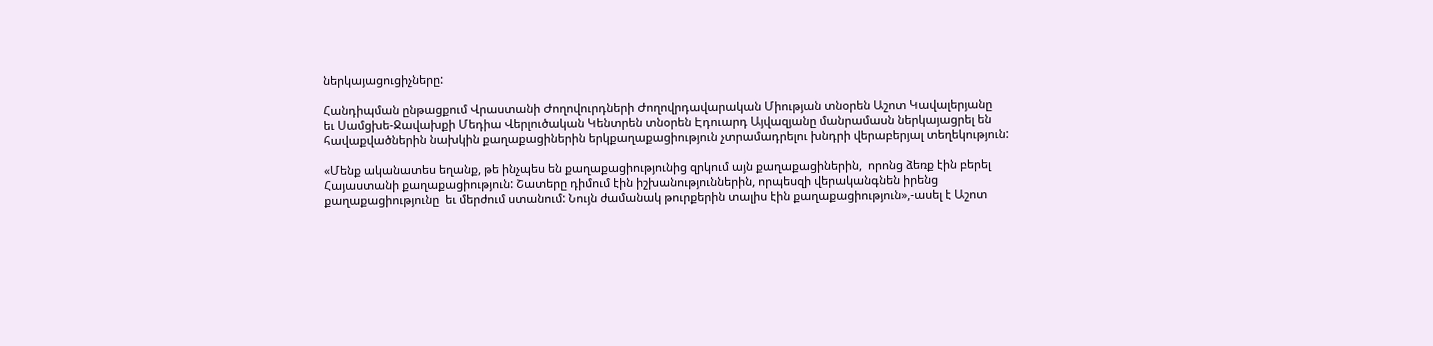ներկայացուցիչները:

Հանդիպման ընթացքում Վրաստանի Ժողովուրդների Ժողովրդավարական Միության տնօրեն Աշոտ Կավալերյանը  եւ Սամցխե-Ջավախքի Մեդիա Վերլուծական Կենտրեն տնօրեն Էդուարդ Այվազյանը մանրամասն ներկայացրել են հավաքվածներին նախկին քաղաքացիներին երկքաղաքացիություն չտրամադրելու խնդրի վերաբերյալ տեղեկություն:

«Մենք ականատես եղանք, թե ինչպես են քաղաքացիությունից զրկում այն քաղաքացիներին,  որոնց ձեռք էին բերել Հայաստանի քաղաքացիություն: Շատերը դիմում էին իշխանություններին, որպեսզի վերականգնեն իրենց քաղաքացիությունը  եւ մերժում ստանում: Նույն ժամանակ թուրքերին տալիս էին քաղաքացիություն»,-ասել է Աշոտ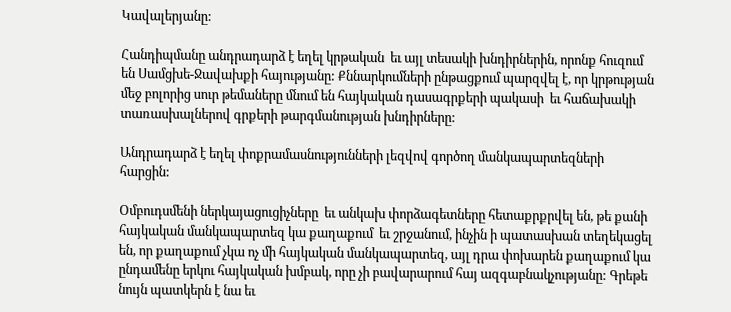Կավալերյանը:

Հանդիպմանը անդրադարձ է եղել կրթական  եւ այլ տեսակի խնդիրներին, որոնք հուզում են Սամցխե-Ջավախքի հայությանը: Քննարկումների ընթացքում պարզվել է, որ կրթության մեջ բոլորից սուր թեմաները մնում են հայկական դասագրքերի պակասի  եւ հաճախակի տառասխալներով գրքերի թարգմանության խնդիրները:

Անդրադարձ է եղել փոքրամասնությունների լեզվով գործող մանկապարտեզների հարցին:

Օմբուդսմենի ներկայացուցիչները  եւ անկախ փորձագետները հետաքրքրվել են, թե քանի հայկական մանկապարտեզ կա քաղաքում  եւ շրջանում, ինչին ի պատասխան տեղեկացել են, որ քաղաքում չկա ոչ մի հայկական մանկապարտեզ, այլ դրա փոխարեն քաղաքում կա ընդամենը երկու հայկական խմբակ, որը չի բավարարում հայ ազգաբնակչությանը: Գրեթե նույն պատկերն է նա եւ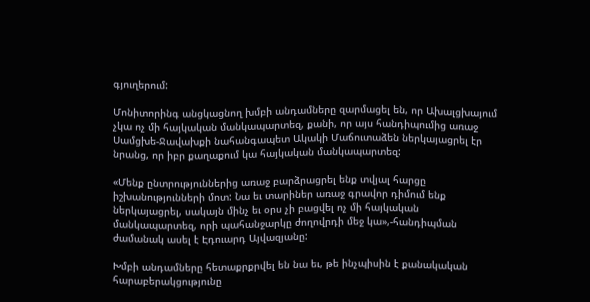գյուղերում:

Մոնիտորինգ անցկացնող խմբի անդամները զարմացել են, որ Ախալցխայում չկա ոչ մի հայկական մանկապարտեզ, քանի, որ այս հանդիպումից առաջ Սամցխե-Ջավախքի նահանգապետ Ակակի Մաճուտաձեն ներկայացրել էր նրանց, որ իբր քաղաքում կա հայկական մանկապարտեզ:

«Մենք ընտրություններից առաջ բարձրացրել ենք տվյալ հարցը իշխանությունների մոտ: Նա եւ տարիներ առաջ գրավոր դիմում ենք ներկայացրել, սակայն մինչ եւ օրս չի բացվել ոչ մի հայկական մանկապարտեզ, որի պահանջարկը ժողովրդի մեջ կա»,-հանդիպման ժամանակ ասել է Էդուարդ Այվազյանը:

Խմբի անդամները հետաքրքրվել են նա եւ, թե ինչպիսին է քանակական հարաբերակցությունը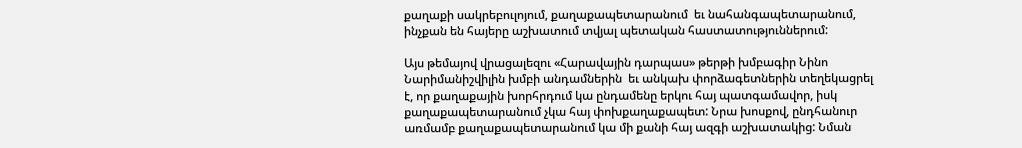քաղաքի սակրեբուլոյում, քաղաքապետարանում  եւ նահանգապետարանում, ինչքան են հայերը աշխատում տվյալ պետական հաստատություններում:

Այս թեմայով վրացալեզու «Հարավային դարպաս» թերթի խմբագիր Նինո Նարիմանիշվիլին խմբի անդամներին  եւ անկախ փորձագետներին տեղեկացրել է, որ քաղաքային խորհրդում կա ընդամենը երկու հայ պատգամավոր, իսկ քաղաքապետարանում չկա հայ փոխքաղաքապետ: Նրա խոսքով, ընդհանուր առմամբ քաղաքապետարանում կա մի քանի հայ ազգի աշխատակից: Նման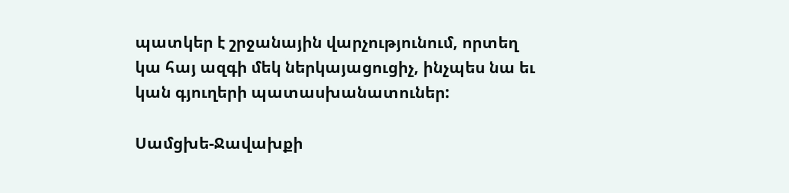պատկեր է շրջանային վարչությունում, որտեղ կա հայ ազգի մեկ ներկայացուցիչ, ինչպես նա եւ կան գյուղերի պատասխանատուներ:

Սամցխե-Ջավախքի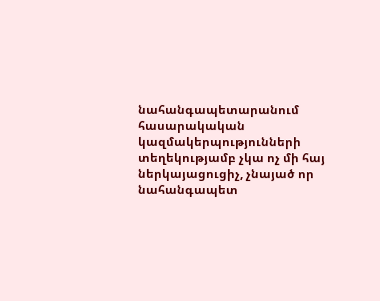նահանգապետարանում հասարակական կազմակերպությունների տեղեկությամբ չկա ոչ մի հայ ներկայացուցիչ, չնայած որ նահանգապետ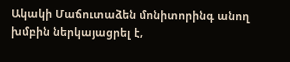Ակակի Մաճուտաձեն մոնիտորինգ անող խմբին ներկայացրել է,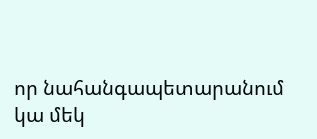որ նահանգապետարանում կա մեկ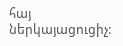հայ ներկայացուցիչ: